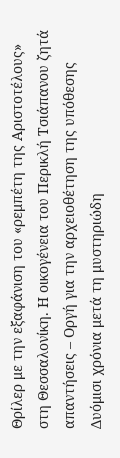Θρίλερ με την εξαφάνιση του «ρεμπέτη της Αριστοτέλους» στη Θεσσαλονίκη. Η οικογένεια του Περικλή Τσιάπανου ζητά απαντήσεις – Οργή για την αρχειοθέτηση της υπόθεσης
Δυόμισι χρόνια μετά τη μυστηριώδη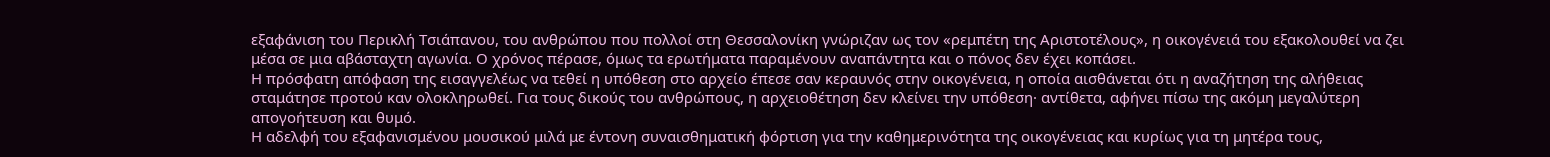εξαφάνιση του Περικλή Τσιάπανου, του ανθρώπου που πολλοί στη Θεσσαλονίκη γνώριζαν ως τον «ρεμπέτη της Αριστοτέλους», η οικογένειά του εξακολουθεί να ζει μέσα σε μια αβάσταχτη αγωνία. Ο χρόνος πέρασε, όμως τα ερωτήματα παραμένουν αναπάντητα και ο πόνος δεν έχει κοπάσει.
Η πρόσφατη απόφαση της εισαγγελέως να τεθεί η υπόθεση στο αρχείο έπεσε σαν κεραυνός στην οικογένεια, η οποία αισθάνεται ότι η αναζήτηση της αλήθειας σταμάτησε προτού καν ολοκληρωθεί. Για τους δικούς του ανθρώπους, η αρχειοθέτηση δεν κλείνει την υπόθεση· αντίθετα, αφήνει πίσω της ακόμη μεγαλύτερη απογοήτευση και θυμό.
Η αδελφή του εξαφανισμένου μουσικού μιλά με έντονη συναισθηματική φόρτιση για την καθημερινότητα της οικογένειας και κυρίως για τη μητέρα τους,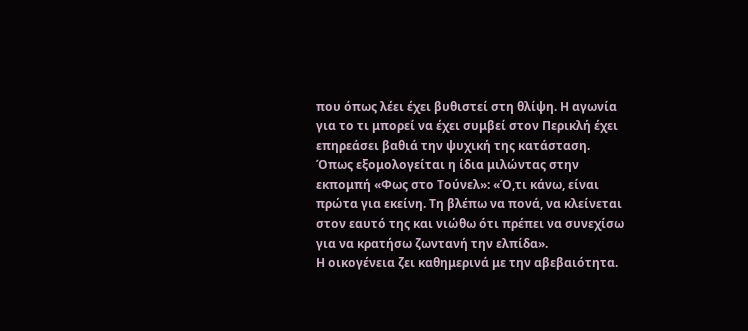που όπως λέει έχει βυθιστεί στη θλίψη. Η αγωνία για το τι μπορεί να έχει συμβεί στον Περικλή έχει επηρεάσει βαθιά την ψυχική της κατάσταση.
Όπως εξομολογείται η ίδια μιλώντας στην εκπομπή «Φως στο Τούνελ»: «Ό,τι κάνω, είναι πρώτα για εκείνη. Τη βλέπω να πονά, να κλείνεται στον εαυτό της και νιώθω ότι πρέπει να συνεχίσω για να κρατήσω ζωντανή την ελπίδα».
Η οικογένεια ζει καθημερινά με την αβεβαιότητα.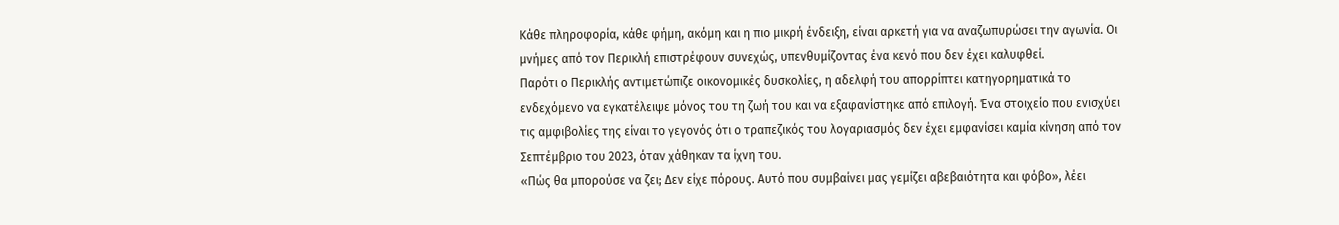Κάθε πληροφορία, κάθε φήμη, ακόμη και η πιο μικρή ένδειξη, είναι αρκετή για να αναζωπυρώσει την αγωνία. Οι μνήμες από τον Περικλή επιστρέφουν συνεχώς, υπενθυμίζοντας ένα κενό που δεν έχει καλυφθεί.
Παρότι ο Περικλής αντιμετώπιζε οικονομικές δυσκολίες, η αδελφή του απορρίπτει κατηγορηματικά το ενδεχόμενο να εγκατέλειψε μόνος του τη ζωή του και να εξαφανίστηκε από επιλογή. Ένα στοιχείο που ενισχύει τις αμφιβολίες της είναι το γεγονός ότι ο τραπεζικός του λογαριασμός δεν έχει εμφανίσει καμία κίνηση από τον Σεπτέμβριο του 2023, όταν χάθηκαν τα ίχνη του.
«Πώς θα μπορούσε να ζει; Δεν είχε πόρους. Αυτό που συμβαίνει μας γεμίζει αβεβαιότητα και φόβο», λέει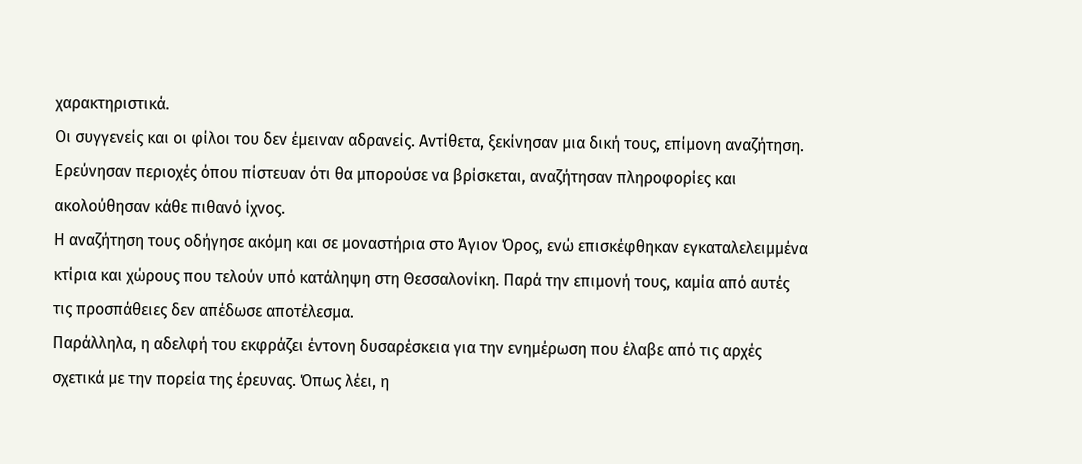χαρακτηριστικά.
Οι συγγενείς και οι φίλοι του δεν έμειναν αδρανείς. Αντίθετα, ξεκίνησαν μια δική τους, επίμονη αναζήτηση. Ερεύνησαν περιοχές όπου πίστευαν ότι θα μπορούσε να βρίσκεται, αναζήτησαν πληροφορίες και ακολούθησαν κάθε πιθανό ίχνος.
Η αναζήτηση τους οδήγησε ακόμη και σε μοναστήρια στο Άγιον Όρος, ενώ επισκέφθηκαν εγκαταλελειμμένα κτίρια και χώρους που τελούν υπό κατάληψη στη Θεσσαλονίκη. Παρά την επιμονή τους, καμία από αυτές τις προσπάθειες δεν απέδωσε αποτέλεσμα.
Παράλληλα, η αδελφή του εκφράζει έντονη δυσαρέσκεια για την ενημέρωση που έλαβε από τις αρχές σχετικά με την πορεία της έρευνας. Όπως λέει, η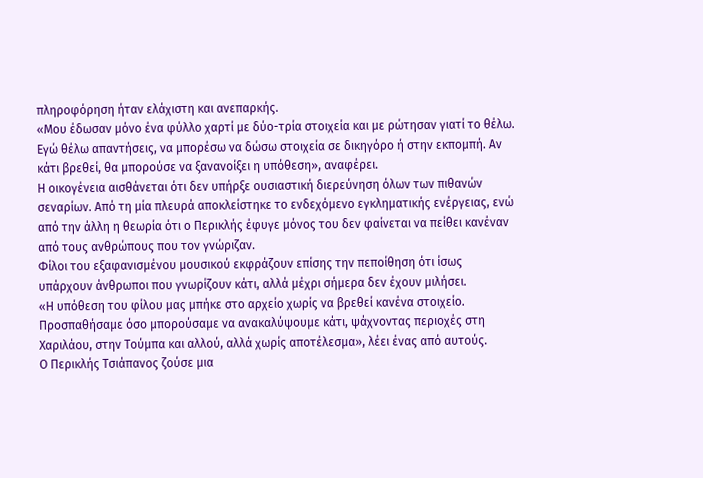πληροφόρηση ήταν ελάχιστη και ανεπαρκής.
«Μου έδωσαν μόνο ένα φύλλο χαρτί με δύο-τρία στοιχεία και με ρώτησαν γιατί το θέλω. Εγώ θέλω απαντήσεις, να μπορέσω να δώσω στοιχεία σε δικηγόρο ή στην εκπομπή. Αν κάτι βρεθεί, θα μπορούσε να ξανανοίξει η υπόθεση», αναφέρει.
Η οικογένεια αισθάνεται ότι δεν υπήρξε ουσιαστική διερεύνηση όλων των πιθανών σεναρίων. Από τη μία πλευρά αποκλείστηκε το ενδεχόμενο εγκληματικής ενέργειας, ενώ από την άλλη η θεωρία ότι ο Περικλής έφυγε μόνος του δεν φαίνεται να πείθει κανέναν από τους ανθρώπους που τον γνώριζαν.
Φίλοι του εξαφανισμένου μουσικού εκφράζουν επίσης την πεποίθηση ότι ίσως υπάρχουν άνθρωποι που γνωρίζουν κάτι, αλλά μέχρι σήμερα δεν έχουν μιλήσει.
«Η υπόθεση του φίλου μας μπήκε στο αρχείο χωρίς να βρεθεί κανένα στοιχείο. Προσπαθήσαμε όσο μπορούσαμε να ανακαλύψουμε κάτι, ψάχνοντας περιοχές στη Χαριλάου, στην Τούμπα και αλλού, αλλά χωρίς αποτέλεσμα», λέει ένας από αυτούς.
Ο Περικλής Τσιάπανος ζούσε μια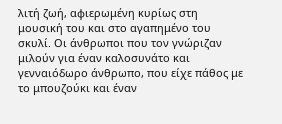λιτή ζωή, αφιερωμένη κυρίως στη μουσική του και στο αγαπημένο του σκυλί. Οι άνθρωποι που τον γνώριζαν μιλούν για έναν καλοσυνάτο και γενναιόδωρο άνθρωπο, που είχε πάθος με το μπουζούκι και έναν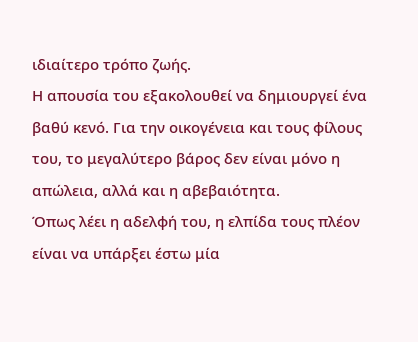ιδιαίτερο τρόπο ζωής.
Η απουσία του εξακολουθεί να δημιουργεί ένα βαθύ κενό. Για την οικογένεια και τους φίλους του, το μεγαλύτερο βάρος δεν είναι μόνο η απώλεια, αλλά και η αβεβαιότητα.
Όπως λέει η αδελφή του, η ελπίδα τους πλέον είναι να υπάρξει έστω μία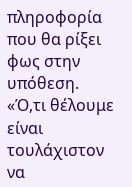πληροφορία που θα ρίξει φως στην υπόθεση.
«Ό,τι θέλουμε είναι τουλάχιστον να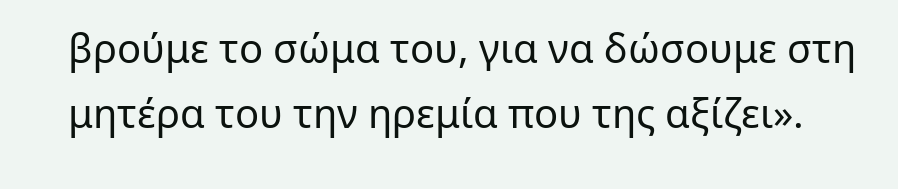βρούμε το σώμα του, για να δώσουμε στη μητέρα του την ηρεμία που της αξίζει».